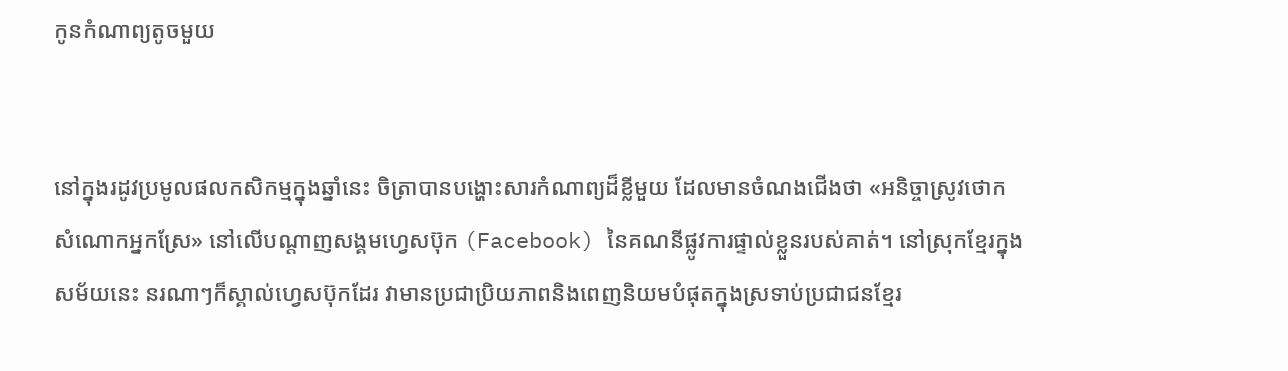កូនកំណាព្យតូចមួយ


នៅក្នុងរដូវប្រមូលផលកសិកម្មក្នុងឆ្នាំនេះ ចិត្រាបានបង្ហោះសារកំណាព្យដ៏ខ្លីមួយ ដែលមានចំណងជើងថា «អនិច្ចាស្រូវថោកសំណោកអ្នកស្រែ» នៅលើបណ្ដាញសង្គមហ្វេសប៊ុក (Facebook) នៃគណនីផ្លូវការផ្ទាល់ខ្លួនរបស់គាត់។ នៅស្រុកខ្មែរក្នុងសម័យនេះ នរណាៗក៏ស្គាល់ហ្វេសប៊ុកដែរ វាមានប្រជាប្រិយភាពនិងពេញនិយមបំផុតក្នុងស្រទាប់ប្រជាជនខ្មែរ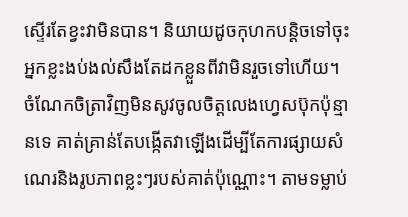ស្ទើរតែខ្វះវាមិនបាន។ និយាយដូចកុហកបន្តិចទៅចុះ អ្នកខ្លះងប់ងល់សឹងតែដកខ្លួនពីវាមិនរួចទៅហើយ។ ចំណែកចិត្រាវិញមិនសូវចូលចិត្តលេងហ្វេសប៊ុកប៉ុន្មានទេ គាត់គ្រាន់តែបង្កើតវាឡើងដើម្បីតែការផ្សាយសំណេរនិងរូបភាពខ្លះៗរបស់គាត់ប៉ុណ្ណោះ។ តាមទម្លាប់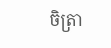ចិត្រា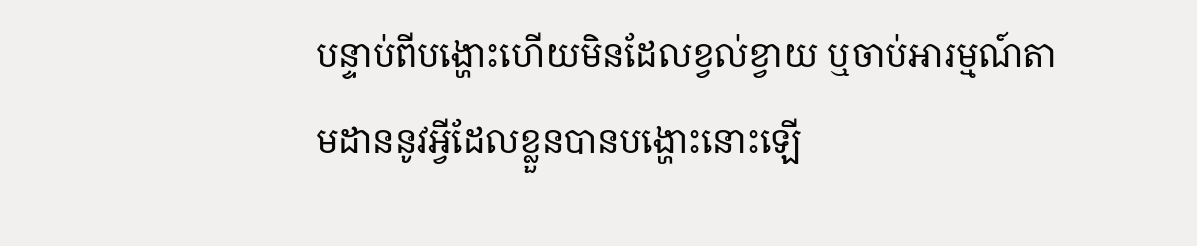បន្ទាប់ពីបង្ហោះហើយមិនដែលខ្វល់ខ្វាយ ឬចាប់អារម្មណ៍តាមដាននូវអ្វីដែលខ្លួនបានបង្ហោះនោះឡើ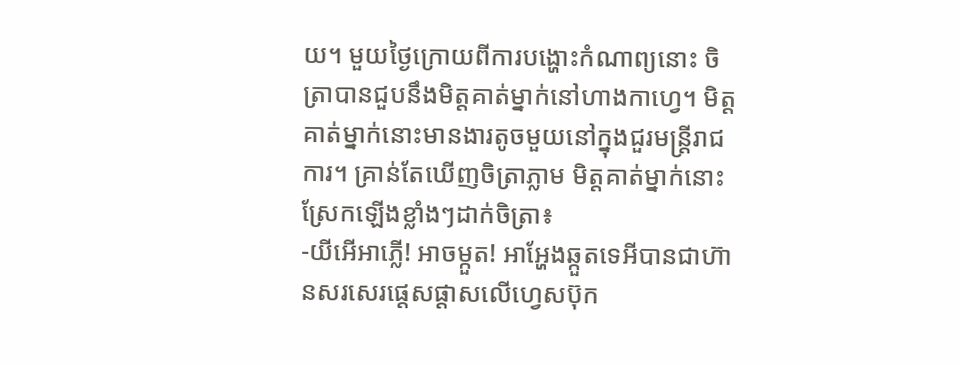យ។ មួយថ្ងៃក្រោយពីការបង្ហោះកំណាព្យនោះ ចិត្រាបានជួបនឹងមិត្តគាត់ម្នាក់នៅហាងកាហ្វេ។ មិត្ដគាត់ម្នាក់នោះមានងារតូចមួយនៅក្នុងជួរមន្ត្រីរាជការ។ គ្រាន់តែឃើញចិត្រាភ្លាម មិត្តគាត់ម្នាក់នោះស្រែកឡើងខ្លាំងៗដាក់ចិត្រា៖
-យីអើអាភ្លើ! អាចម្កួត! អាអ្ហែងឆ្កួតទេអីបានជាហ៊ានសរសេរផ្ដេសផ្ដាសលើហ្វេសប៊ុក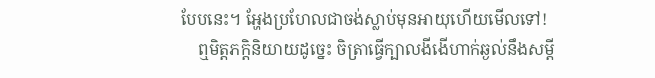បែបនេះ។ អ្ហែងប្រហែលជាចង់ស្លាប់មុនអាយុហើយមើលទៅ!
    ឮមិត្តភក្ដិនិយាយដូច្នេះ ចិត្រាធ្វើក្បាលងីងើហាក់ឆ្ងល់នឹងសម្ដី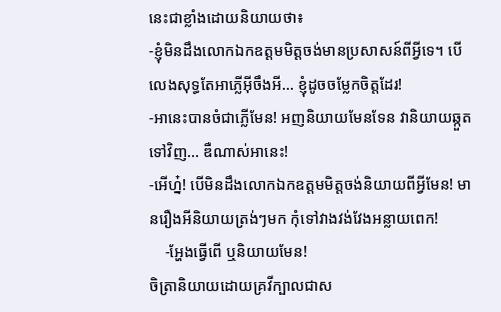នេះជាខ្លាំងដោយនិយាយថា៖
-ខ្ញុំមិនដឹងលោកឯកឧត្តមមិត្តចង់មានប្រសាសន៍ពីអ្វីទេ។ បើលេងសុទ្ធតែអាភ្លើអ៊ីចឹងអី... ខ្ញុំដូចចម្លែកចិត្តដែរ!
-អានេះបានចំជាភ្លើមែន! អញនិយាយមែនទែន វានិយាយឆ្កួតទៅវិញ... ឌឺណាស់អានេះ!
-អើហ្ន៎! បើមិនដឹងលោកឯកឧត្តមមិត្តចង់និយាយពីអ្វីមែន! មានរឿងអីនិយាយត្រង់ៗមក កុំទៅវាងវង់វែងអន្លាយពេក!
    -អ្ហែងធ្វើពើ ឬនិយាយមែន!
ចិត្រានិយាយដោយគ្រវីក្បាលជាស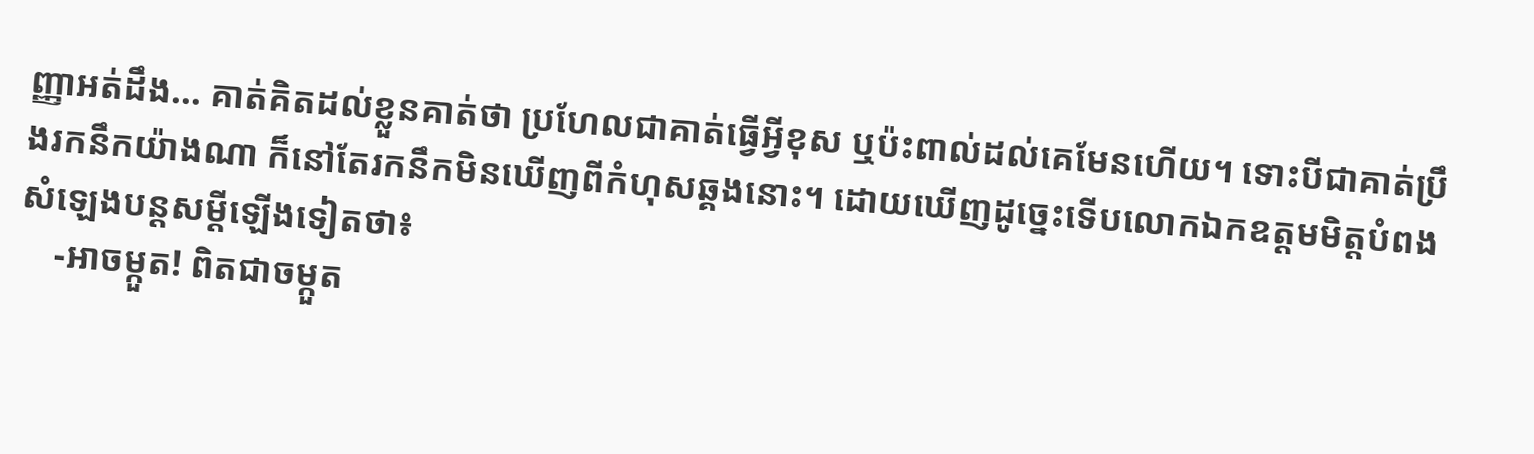ញ្ញាអត់ដឹង... គាត់គិតដល់ខ្លួនគាត់ថា ប្រហែលជាគាត់ធ្វើអ្វីខុស ឬប៉ះពាល់ដល់គេមែនហើយ។ ទោះបីជាគាត់ប្រឹងរកនឹកយ៉ាងណា ក៏នៅតែរកនឹកមិនឃើញពីកំហុសឆ្គងនោះ។ ដោយឃើញដូច្នេះទើបលោកឯកឧត្តមមិត្តបំពងសំឡេងបន្តសម្ដីឡើងទៀតថា៖
    -អាចម្កួត! ពិតជាចម្កួត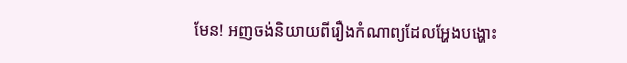មែន! អញចង់និយាយពីរឿងកំណាព្យដែលអ្ហែងបង្ហោះ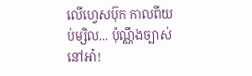លើហ្វេសប៊ុក កាលពីយប់ម្សិល... ប៉ុណ្ណឹងច្បាស់នៅអា៎!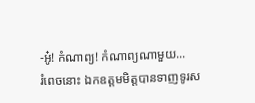-អូ៎! កំណាព្យ! កំណាព្យណាមួយ...
រំពេចនោះ ឯកឧត្តមមិត្តបានទាញទូរស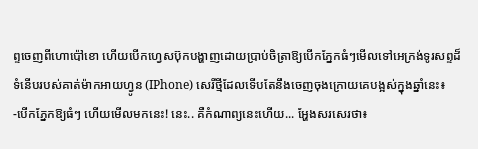ព្ទចេញពីហោប៉ៅខោ ហើយបើកហ្វេសប៊ុកបង្ហាញដោយប្រាប់ចិត្រាឱ្យបើកភ្នែកធំៗមើលទៅអេក្រង់ទូរសព្ទដ៏ទំនើបរបស់គាត់ម៉ាកអាយហ្វូន (IPhone) សេរីថ្មីដែលទើបតែនឹងចេញចុងក្រោយគេបង្អស់ក្នុងឆ្នាំនេះ៖
-បើកភ្នែកឱ្យធំៗ ហើយមើលមកនេះ! នេះ.. គឺកំណាព្យនេះហើយ... អ្ហែងសរសេរថា៖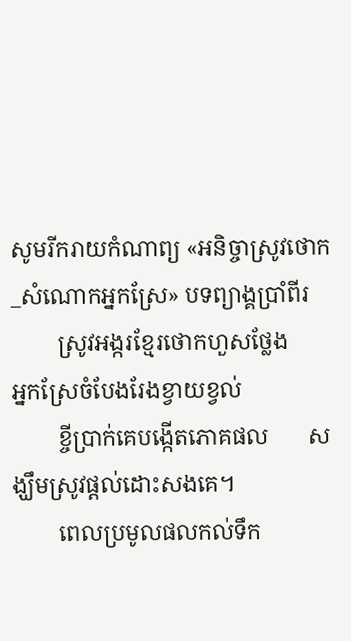សូមរីករាយកំណាព្យ «អនិច្ចាស្រូវថោក_សំណោកអ្នកស្រែ» បទព្យាង្គប្រាំពីរ
        ស្រូវអង្ករខ្មែរថោកហួសថ្លែង      អ្នកស្រែចំបែងរែងខ្វាយខ្វល់
        ខ្ចីប្រាក់គេបង្កើតភោគផល       សង្ឃឹមស្រូវផ្ដល់ដោះសងគេ។
        ពេលប្រមូលផលកល់ទឹក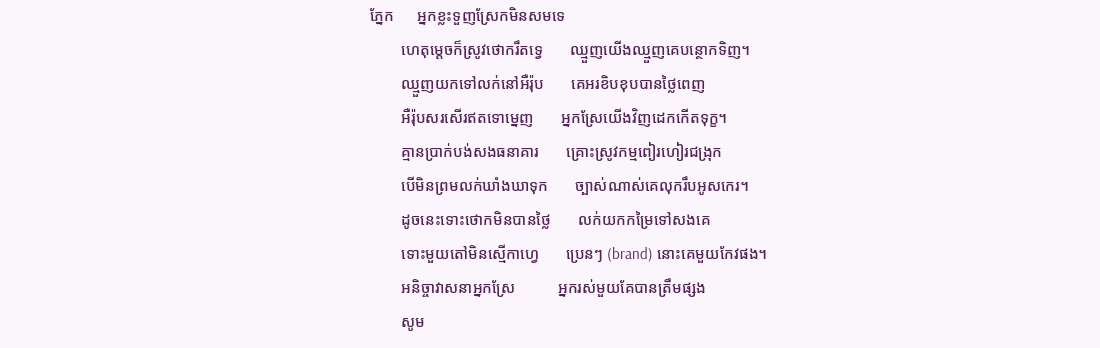ភ្នែក      អ្នកខ្លះទួញស្រែកមិនសមទេ
        ហេតុម្ដេចក៏ស្រូវថោករឹតទ្វេ       ឈ្មួញយើងឈ្មួញគេបន្ថោកទិញ។
        ឈ្មួញយកទៅលក់នៅអឺរ៉ុប       គេអរខិបខុបបានថ្លៃពេញ
        អឺរ៉ុបសរសើរឥតទោម្នេញ       អ្នកស្រែយើងវិញដេកកើតទុក្ខ។
        គ្មានប្រាក់បង់សងធនាគារ       គ្រោះស្រូវកម្មពៀរហៀរជង្រុក
        បើមិនព្រមលក់ឃាំងឃាទុក       ច្បាស់ណាស់គេលុករឹបអូសកេរ។
        ដូចនេះទោះថោកមិនបានថ្លៃ       លក់យកកម្រៃទៅសងគេ
        ទោះមួយតៅមិនស្មើកាហ្វេ       ប្រេនៗ (brand) នោះគេមួយកែវផង។
        អនិច្ចាវាសនាអ្នកស្រែ           អ្នករស់មួយគែបានត្រឹមផ្សង
        សូម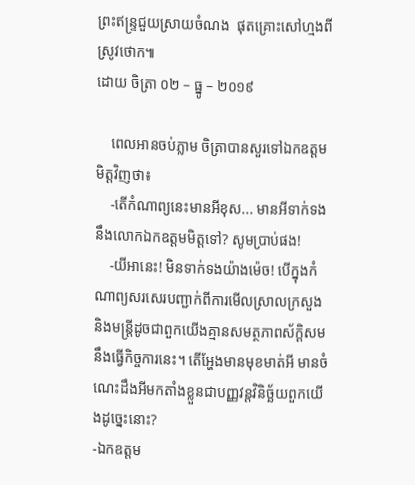ព្រះឥន្ទ្រជួយស្រាយចំណង  ផុតគ្រោះសៅហ្មងពីស្រូវថោក៕
ដោយ ចិត្រា ០២ – ធ្នូ – ២០១៩

    ពេលអានចប់ភ្លាម ចិត្រាបានសួរទៅឯកឧត្តមមិត្តវិញថា៖
    -តើកំណាព្យនេះមានអីខុស... មានអីទាក់ទងនឹងលោកឯកឧត្តមមិត្តទៅ? សូមប្រាប់ផង!
    -យីអានេះ! មិនទាក់ទងយ៉ាងម៉េច! បើក្នុងកំណាព្យសរសេរបញ្ជាក់ពីការមើលស្រាលក្រសួងនិងមន្ត្រីដូចជាពួកយើងគ្មានសមត្ថភាពស័ក្ដិសមនឹងធ្វើកិច្ចការនេះ។ តើអ្ហែងមានមុខមាត់អី មានចំណេះដឹងអីមកតាំងខ្លួនជាបញ្ញវន្តវិនិច្ឆ័យពួកយើងដូច្នេះនោះ?
-ឯកឧត្តម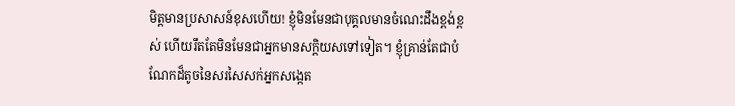មិត្តមានប្រសាសន៍ខុសហើយ! ខ្ញុំមិនមែនជាបុគ្គលមានចំណេះដឹងខ្ពង់ខ្ពស់ ហើយរឹតតែមិនមែនជាអ្នកមានសក្ដិយសទៅទៀត។ ខ្ញុំគ្រាន់តែជាបំណែកដ៏តូចនៃសរសៃសក់អ្នកសង្កេត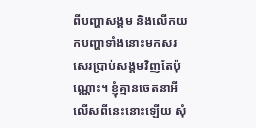ពីបញ្ហាសង្គម និងលើកយកបញ្ហាទាំងនោះមកសរសេរប្រាប់សង្គមវិញតែប៉ុណ្ណោះ។ ខ្ញុំគ្មានចេតនាអីលើសពីនេះនោះឡើយ សុំ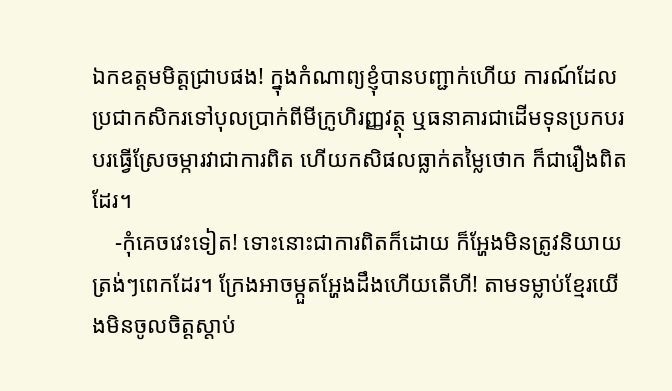ឯកឧត្តមមិត្តជ្រាបផង! ក្នុងកំណាព្យខ្ញុំបានបញ្ជាក់ហើយ ការណ៍ដែលប្រជាកសិករទៅបុលប្រាក់ពីមីក្រូហិរញ្ញវត្ថុ ឬធនាគារជាដើមទុនប្រកបរបរធ្វើស្រែចម្ការវាជាការពិត ហើយកសិផលធ្លាក់តម្លៃថោក ក៏ជារឿងពិតដែរ។
    -កុំគេចវេះទៀត! ទោះនោះជាការពិតក៏ដោយ ក៏អ្ហែងមិនត្រូវនិយាយត្រង់ៗពេកដែរ។ ក្រែងអាចម្កួតអ្ហែងដឹងហើយតើហី! តាមទម្លាប់ខ្មែរយើងមិនចូលចិត្តស្ដាប់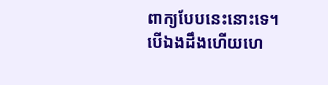ពាក្យបែបនេះនោះទេ។ បើឯងដឹងហើយហេ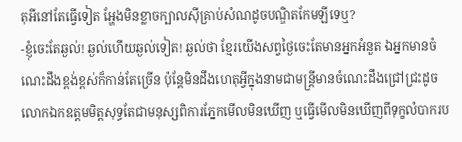តុអីនៅតែធ្វើទៀត អ្ហែងមិនខ្លាចក្បាលស៊ីគ្រាប់សំណដូចបណ្ឌិតកែមឡីទេឬ?
-ខ្ញុំចេះតែឆ្ងល់! ឆ្ងល់ហើយឆ្ងល់ទៀត! ឆ្ងល់ថា ខ្មែរយើងសព្វថ្ងៃចេះតែមានអ្នកអំនួត ឯអ្នកមានចំណេះដឹងខ្ពង់ខ្ពស់ក៏កាន់តែច្រើន ប៉ុន្តែមិនដឹងហេតុអ្វីក្នុងនាមជាមន្ត្រីមានចំណេះដឹងជ្រៅជ្រះដូចលោកឯកឧត្តមមិត្តសុទ្ធតែជាមនុស្សពិការភ្នែកមើលមិនឃើញ ឬធ្វើមើលមិនឃើញពីទុក្ខលំបាករប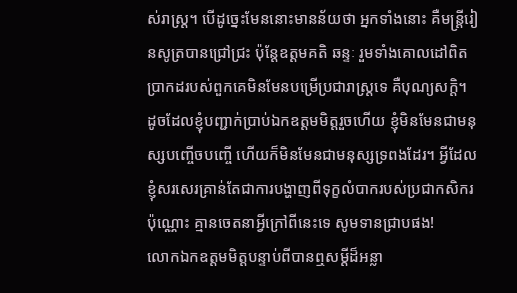ស់រាស្ត្រ។ បើដូច្នេះមែននោះមានន័យថា អ្នកទាំងនោះ គឺមន្ត្រីរៀនសូត្របានជ្រៅជ្រះ ប៉ុន្តែឧត្ដមគតិ ឆន្ទៈ រួមទាំងគោលដៅពិតប្រាកដរបស់ពួកគេមិនមែនបម្រើប្រជារាស្ត្រទេ គឺបុណ្យសក្តិ។ ដូចដែលខ្ញុំបញ្ជាក់ប្រាប់ឯកឧត្តមមិត្តរួចហើយ ខ្ញុំមិនមែនជាមនុស្សបញ្ចើចបញ្ចើ ហើយក៏មិនមែនជាមនុស្សទ្រពងដែរ។ អ្វីដែលខ្ញុំសរសេរគ្រាន់តែជាការបង្ហាញពីទុក្ខលំបាករបស់ប្រជាកសិករប៉ុណ្ណោះ គ្មានចេតនាអ្វីក្រៅពីនេះទេ សូមទានជ្រាបផង!
លោកឯកឧត្តមមិត្តបន្ទាប់ពីបានឮសម្ដីដ៏អន្លា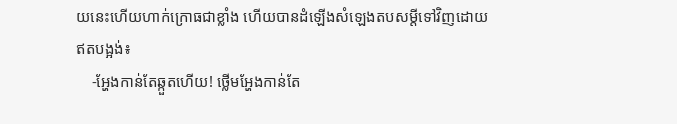យនេះហើយហាក់ក្រោធជាខ្លាំង ហើយបានដំឡើងសំឡេងតបសម្ដីទៅវិញដោយឥតបង្អង់៖
    -អ្ហែងកាន់តែឆ្កួតហើយ! ថ្លើមអ្ហែងកាន់តែ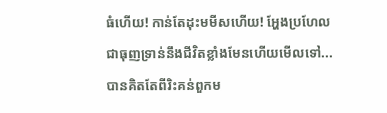ធំហើយ! កាន់តែដុះមមីសហើយ! អ្ហែងប្រហែលជាធុញទ្រាន់នឹងជីវិតខ្លាំងមែនហើយមើលទៅ... បានគិតតែពីរិះគន់ពួកម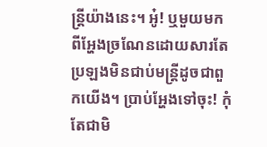ន្ត្រីយ៉ាងនេះ។ អូ៎! ឬមួយមកពីអ្ហែងច្រណែនដោយសារតែប្រឡងមិនជាប់មន្ត្រីដូចជាពួកយើង។ ប្រាប់អ្ហែងទៅចុះ! កុំតែជាមិ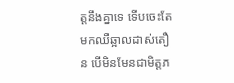ត្តនឹងគ្នាទេ ទើបចេះតែមកឈឺឆ្អាលដាស់តឿន បើមិនមែនជាមិត្តភ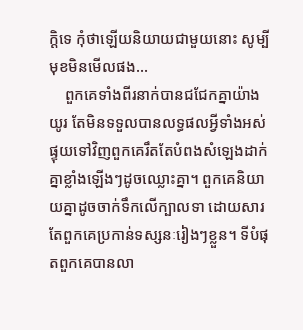ក្ដិទេ កុំថាឡើយនិយាយជាមួយនោះ សូម្បីមុខមិនមើលផង...
    ពួកគេទាំងពីរនាក់បានជជែកគ្នាយ៉ាងយូរ តែមិនទទួលបានលទ្ធផលអ្វីទាំងអស់ ផ្ទុយទៅវិញពួកគេរឹតតែបំពងសំឡេងដាក់គ្នាខ្លាំងឡើងៗដូចឈ្លោះគ្នា។ ពួកគេនិយាយគ្នាដូចចាក់ទឹកលើក្បាលទា ដោយសារតែពួកគេប្រកាន់ទស្សនៈរៀងៗខ្លួន។ ទីបំផុតពួកគេបានលា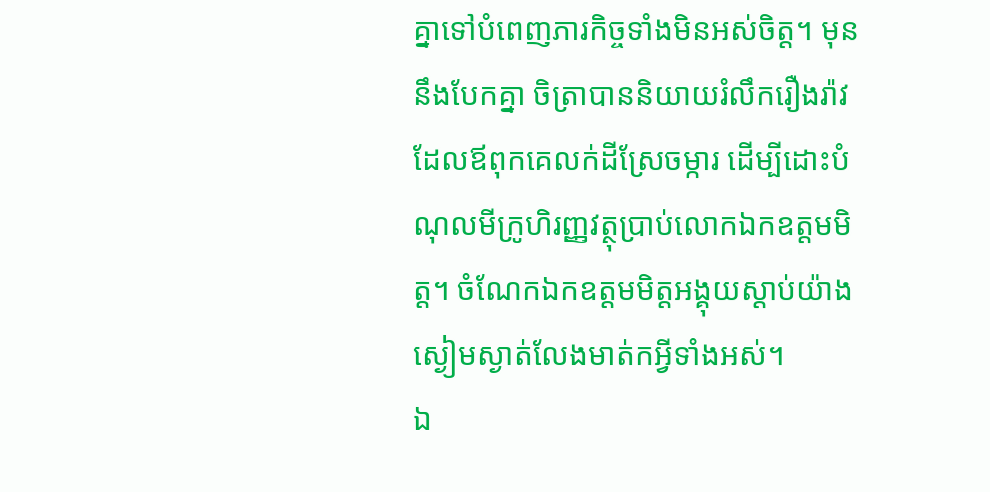គ្នាទៅបំពេញភារកិច្ចទាំងមិនអស់ចិត្ត។ មុននឹងបែកគ្នា ចិត្រាបាននិយាយរំលឹករឿងរ៉ាវដែលឪពុកគេលក់ដីស្រែចម្ការ ដើម្បីដោះបំណុលមីក្រូហិរញ្ញវត្ថុប្រាប់លោកឯកឧត្តមមិត្ត។ ចំណែកឯកឧត្តមមិត្តអង្គុយស្ដាប់យ៉ាងស្ងៀមស្ងាត់លែងមាត់កអ្វីទាំងអស់។
ឯ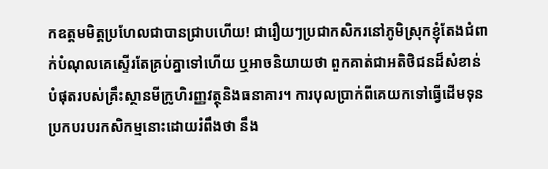កឧត្តមមិត្តប្រហែលជាបានជ្រាបហើយ! ជារឿយៗប្រជាកសិករនៅភូមិស្រុកខ្ញុំតែងជំពាក់បំណុលគេស្ទើរតែគ្រប់គ្នាទៅហើយ ឬអាចនិយាយថា ពួកគាត់ជាអតិថិជនដ៏សំខាន់បំផុតរបស់គ្រឹះស្ថានមីក្រូហិរញ្ញវត្ថុនិងធនាគារ។ ការបុលប្រាក់ពីគេយកទៅធ្វើដើមទុនប្រកបរបរកសិកម្មនោះដោយរំពឹងថា នឹង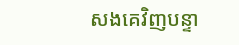សងគេវិញបន្ទា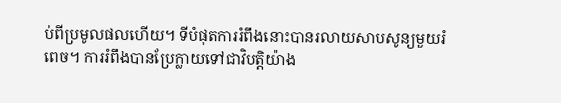ប់ពីប្រមូលផលហើយ។ ទីបំផុតការរំពឹងនោះបានរលាយសាបសូន្យមួយរំពេច។ ការរំពឹងបានប្រែក្លាយទៅជាវិបត្តិយ៉ាង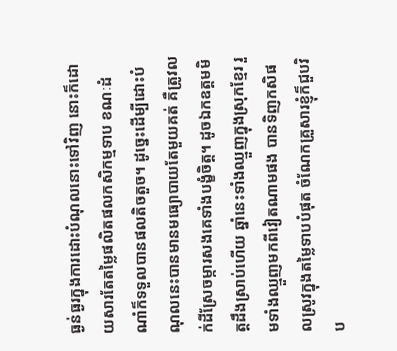ធ្ងន់ធ្ងរក្នុងការដោះបំណុលនោះទៅវិញ នោះក៏ដោយសារតែតម្លៃផលិតផលកសិកម្មទាប ខណៈដំណាំក៏ទទួលបានផលតិចតួច។ ដូច្នេះដើម្បីដោះបំណុលនេះបានមានមធ្យោបាយតែមួយគត់ គឺត្រូវលក់ដីស្រែចម្ការសងគេទាំងបង្ខំចិត្ត។ ដូចឯកឧត្តមមិត្តដឹងស្រាប់ហើយ ឆ្នាំនេះទាំងឈ្មួញក្នុងស្រុកខ្មែរ រួមទាំងឈ្មួញមកពីវៀតណាមផង បានទិញកសិផលស្រូវក្នុងតម្លៃទាបបំផុត ចំណែកគ្រួសារខ្ញុំក៏ជួបវិប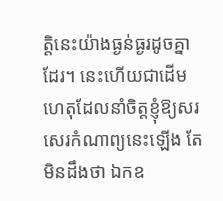ត្តិនេះយ៉ាងធ្ងន់ធ្ងរដូចគ្នាដែរ។ នេះហើយជាដើមហេតុដែលនាំចិត្តខ្ញុំឱ្យសរសេរកំណាព្យនេះឡើង តែមិនដឹងថា ឯកឧ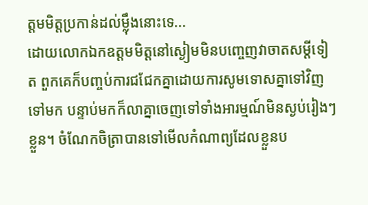ត្តមមិត្តប្រកាន់ដល់ម្ល៉ឹងនោះទេ...
ដោយលោកឯកឧត្តមមិត្តនៅស្ងៀមមិនបញ្ចេញវាចាតសម្ដីទៀត ពួកគេក៏បញ្ចប់ការជជែកគ្នាដោយការសូមទោសគ្នាទៅវិញទៅមក បន្ទាប់មកក៏លាគ្នាចេញទៅទាំងអារម្មណ៍មិនស្ងប់រៀងៗខ្លួន។ ចំណែកចិត្រាបានទៅមើលកំណាព្យដែលខ្លួនប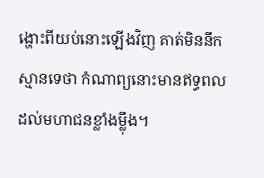ង្ហោះពីយប់នោះឡើងវិញ គាត់មិននឹកស្មានទេថា កំណាព្យនោះមានឥទ្ធពលដល់មហាជនខ្លាំងម្ល៉ឹង។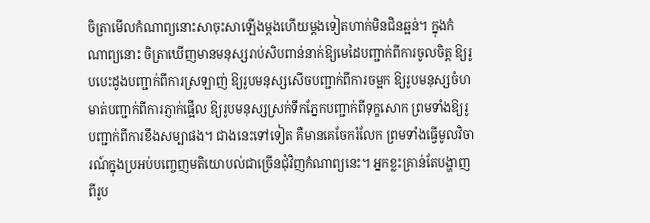ចិត្រាមើលកំណាព្យនោះសាចុះសាឡើងម្ដងហើយម្ដងទៀតហាក់មិនជិនឆ្អន់។ ក្នុងកំណាព្យនោះ ចិត្រាឃើញមានមនុស្សរាប់សិបពាន់នាក់ឱ្យមេដៃបញ្ជាក់ពីការចូលចិត្ត ឱ្យរូបបេះដូងបញ្ជាក់ពីការស្រឡាញ់ ឱ្យរូបមនុស្សសើចបញ្ជាក់ពីការចម្អក ឱ្យរូបមនុស្សចំហមាត់បញ្ជាក់ពីការភ្ញាក់ផ្អើល ឱ្យរូបមនុស្សស្រក់ទឹកភ្នែកបញ្ជាក់ពីទុក្ខសោក ព្រមទាំងឱ្យរូបញ្ជាក់ពីការខឹងសម្បាផង។ ជាងនេះទៅទៀត គឺមានគេចែករំលែក ព្រមទាំងធ្វើមូលវិចារណ៍ក្នុងប្រអប់បញ្ចេញមតិយោបល់ជាច្រើនជុំវិញកំណាព្យនេះ។ អ្នកខ្លះគ្រាន់តែបង្ហាញពីរូប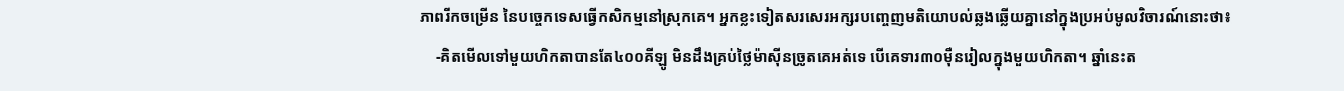ភាពរីកចម្រើន នៃបច្ចេកទេសធ្វើកសិកម្មនៅស្រុកគេ។ អ្នកខ្លះទៀតសរសេរអក្សរបញ្ចេញមតិយោបល់ឆ្លងឆ្លើយគ្នានៅក្នុងប្រអប់មូលវិចារណ៍នោះថា៖
    -គិតមើលទៅមួយហិកតាបានតែ៤០០គីឡូ មិនដឹងគ្រប់ថ្លៃម៉ាស៊ីនច្រូតគេអត់ទេ បើគេទារ៣០ម៉ឺនរៀលក្នុងមួយហិកតា។ ឆ្នាំនេះត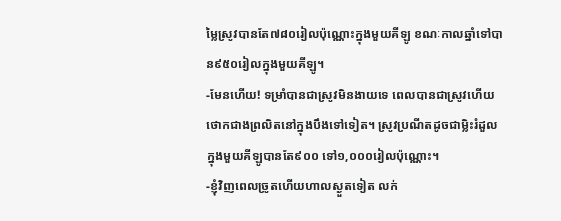ម្លៃស្រូវបានតែ៧៨០រៀលប៉ុណ្ណោះក្នុងមួយគីឡូ ខណៈកាលឆ្នាំទៅបាន៩៥០រៀលក្នុងមួយគីឡូ។
-មែនហើយ! ទម្រាំបានជាស្រូវមិនងាយទេ ពេលបានជាស្រូវហើយថោកជាងព្រលិតនៅក្នុងបឹងទៅទៀត។ ស្រូវប្រណីតដូចជាម្លិះរំដួលក្នុងមួយគីឡូបានតែ៩០០ ទៅ១,០០០រៀលប៉ុណ្ណោះ។
-ខ្ញុំវិញពេលច្រូតហើយហាលស្ងួតទៀត លក់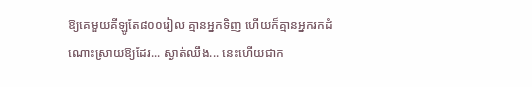ឱ្យគេមួយគីឡូតែ៨០០រៀល គ្មានអ្នកទិញ ហើយក៏គ្មានអ្នករកដំណោះស្រាយឱ្យដែរ... ស្ងាត់ឈឹង... នេះហើយជាក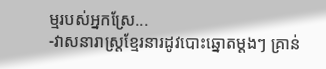ម្មរបស់អ្នកស្រែ...
-វាសនារាស្ត្រខ្មែរនារដូវបោះឆ្នោតម្តងៗ គ្រាន់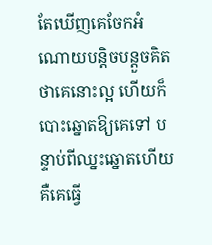តែឃើញគេចែកអំណោយបន្តិចបន្ដួចគិតថាគេនោះល្អ ហើយក៏បោះឆ្នោតឱ្យគេទៅ បន្ទាប់ពីឈ្នះឆ្នោតហើយ គឺគេធ្វើ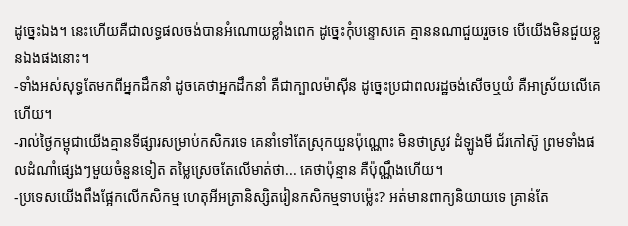ដូច្នេះឯង។ នេះហើយគឺជាលទ្ធផលចង់បានអំណោយខ្លាំងពេក ដូច្នេះកុំបន្ទោសគេ គ្មាននណាជួយរួចទេ បើយើងមិនជួយខ្លួនឯងផងនោះ។
-ទាំងអស់សុទ្ធតែមកពីអ្នកដឹកនាំ ដូចគេថាអ្នកដឹកនាំ គឺជាក្បាលម៉ាស៊ីន ដូច្នេះប្រជាពលរដ្ឋចង់សើចឬយំ គឺអាស្រ័យលើគេហើយ។
-រាល់ថ្ងៃកម្ពុជាយើងគ្មានទីផ្សារសម្រាប់កសិករទេ គេនាំទៅតែស្រុកយួនប៉ុណ្ណោះ មិនថាស្រូវ ដំឡូងមី ជ័រកៅស៊ូ ព្រមទាំងផលដំណាំផ្សេងៗមួយចំនួនទៀត តម្លៃស្រេចតែលើមាត់ថា... គេថាប៉ុន្មាន គឺប៉ុណ្ណឹងហើយ។
-ប្រទេសយើងពឹងផ្អែកលើកសិកម្ម ហេតុអីអត្រានិស្សិតរៀនកសិកម្មទាបម្ល៉េះ? អត់មានពាក្យនិយាយទេ គ្រាន់តែ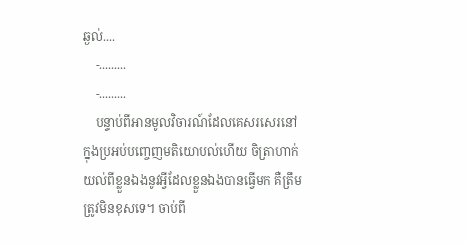ឆ្ងល់....
    -.........
    -.........
    បន្ទាប់ពីអានមូលវិចារណ៍ដែលគេសរសេរនៅក្នុងប្រអប់បញ្ចេញមតិយោបល់ហើយ ចិត្រាហាក់យល់ពីខ្លួនឯងនូវអ្វីដែលខ្លួនឯងបានធ្វើមក គឺត្រឹមត្រូវមិនខុសទេ។ ចាប់ពី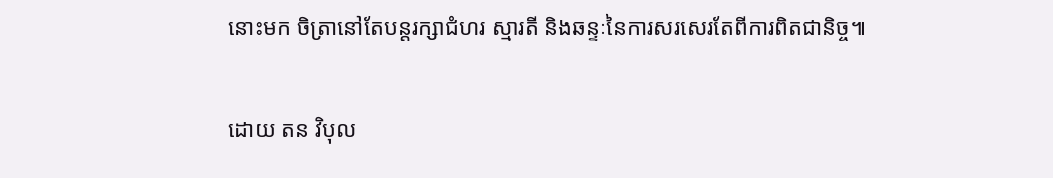នោះមក ចិត្រានៅតែបន្តរក្សាជំហរ ស្មារតី និងឆន្ទៈនៃការសរសេរតែពីការពិតជានិច្ច៕

ដោយ តន វិបុល